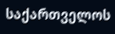საქართველოს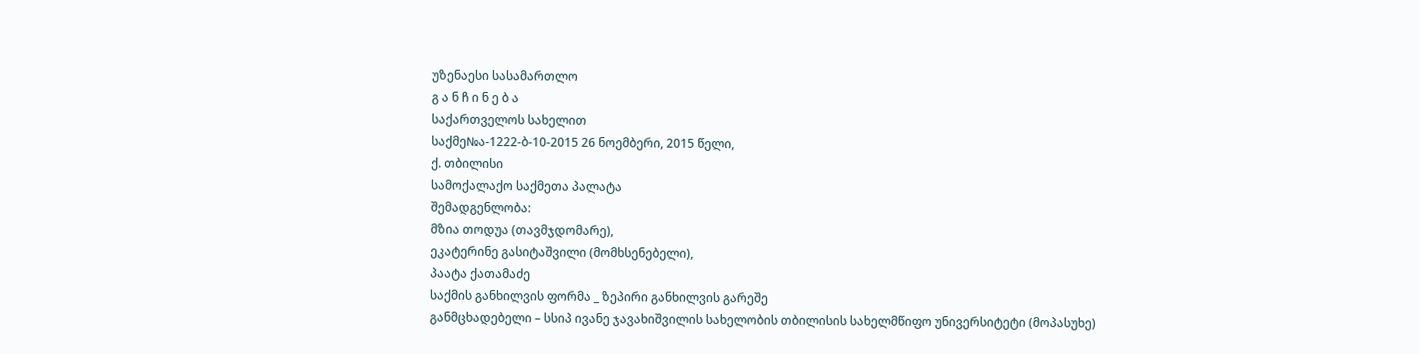უზენაესი სასამართლო
გ ა ნ ჩ ი ნ ე ბ ა
საქართველოს სახელით
საქმე№ა-1222-ბ-10-2015 26 ნოემბერი, 2015 წელი,
ქ. თბილისი
სამოქალაქო საქმეთა პალატა
შემადგენლობა:
მზია თოდუა (თავმჯდომარე),
ეკატერინე გასიტაშვილი (მომხსენებელი),
პაატა ქათამაძე
საქმის განხილვის ფორმა _ ზეპირი განხილვის გარეშე
განმცხადებელი – სსიპ ივანე ჯავახიშვილის სახელობის თბილისის სახელმწიფო უნივერსიტეტი (მოპასუხე)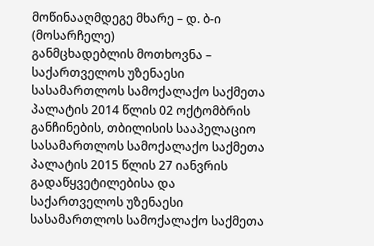მოწინააღმდეგე მხარე – დ. ბ-ი (მოსარჩელე)
განმცხადებლის მოთხოვნა – საქართველოს უზენაესი სასამართლოს სამოქალაქო საქმეთა პალატის 2014 წლის 02 ოქტომბრის განჩინების, თბილისის სააპელაციო სასამართლოს სამოქალაქო საქმეთა პალატის 2015 წლის 27 იანვრის გადაწყვეტილებისა და საქართველოს უზენაესი სასამართლოს სამოქალაქო საქმეთა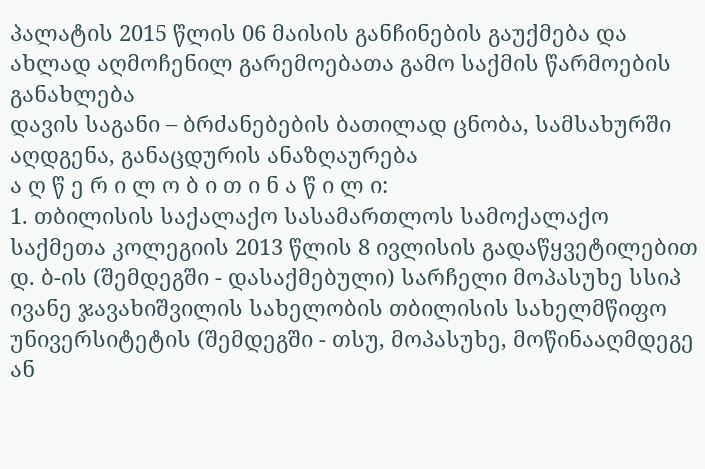პალატის 2015 წლის 06 მაისის განჩინების გაუქმება და ახლად აღმოჩენილ გარემოებათა გამო საქმის წარმოების განახლება
დავის საგანი – ბრძანებების ბათილად ცნობა, სამსახურში აღდგენა, განაცდურის ანაზღაურება
ა ღ წ ე რ ი ლ ო ბ ი თ ი ნ ა წ ი ლ ი:
1. თბილისის საქალაქო სასამართლოს სამოქალაქო საქმეთა კოლეგიის 2013 წლის 8 ივლისის გადაწყვეტილებით დ. ბ-ის (შემდეგში - დასაქმებული) სარჩელი მოპასუხე სსიპ ივანე ჯავახიშვილის სახელობის თბილისის სახელმწიფო უნივერსიტეტის (შემდეგში - თსუ, მოპასუხე, მოწინააღმდეგე ან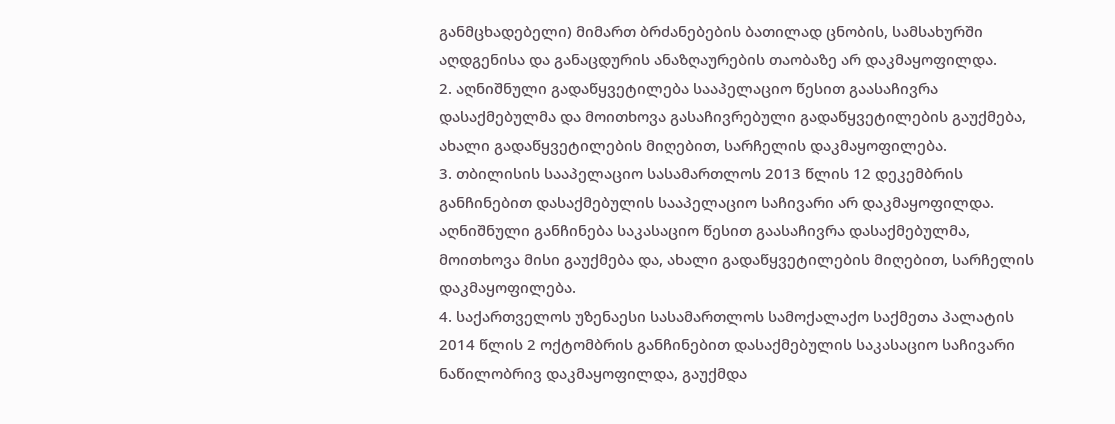განმცხადებელი) მიმართ ბრძანებების ბათილად ცნობის, სამსახურში აღდგენისა და განაცდურის ანაზღაურების თაობაზე არ დაკმაყოფილდა.
2. აღნიშნული გადაწყვეტილება სააპელაციო წესით გაასაჩივრა დასაქმებულმა და მოითხოვა გასაჩივრებული გადაწყვეტილების გაუქმება, ახალი გადაწყვეტილების მიღებით, სარჩელის დაკმაყოფილება.
3. თბილისის სააპელაციო სასამართლოს 2013 წლის 12 დეკემბრის განჩინებით დასაქმებულის სააპელაციო საჩივარი არ დაკმაყოფილდა. აღნიშნული განჩინება საკასაციო წესით გაასაჩივრა დასაქმებულმა, მოითხოვა მისი გაუქმება და, ახალი გადაწყვეტილების მიღებით, სარჩელის დაკმაყოფილება.
4. საქართველოს უზენაესი სასამართლოს სამოქალაქო საქმეთა პალატის 2014 წლის 2 ოქტომბრის განჩინებით დასაქმებულის საკასაციო საჩივარი ნაწილობრივ დაკმაყოფილდა, გაუქმდა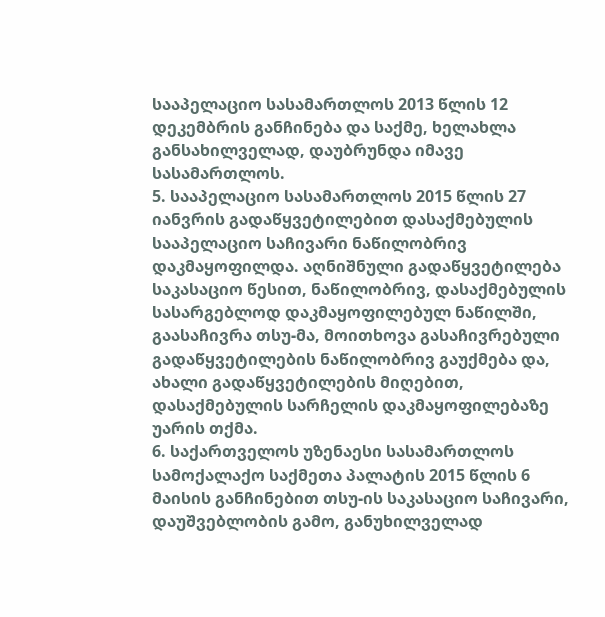სააპელაციო სასამართლოს 2013 წლის 12 დეკემბრის განჩინება და საქმე, ხელახლა განსახილველად, დაუბრუნდა იმავე სასამართლოს.
5. სააპელაციო სასამართლოს 2015 წლის 27 იანვრის გადაწყვეტილებით დასაქმებულის სააპელაციო საჩივარი ნაწილობრივ დაკმაყოფილდა. აღნიშნული გადაწყვეტილება საკასაციო წესით, ნაწილობრივ, დასაქმებულის სასარგებლოდ დაკმაყოფილებულ ნაწილში, გაასაჩივრა თსუ-მა, მოითხოვა გასაჩივრებული გადაწყვეტილების ნაწილობრივ გაუქმება და, ახალი გადაწყვეტილების მიღებით, დასაქმებულის სარჩელის დაკმაყოფილებაზე უარის თქმა.
6. საქართველოს უზენაესი სასამართლოს სამოქალაქო საქმეთა პალატის 2015 წლის 6 მაისის განჩინებით თსუ-ის საკასაციო საჩივარი, დაუშვებლობის გამო, განუხილველად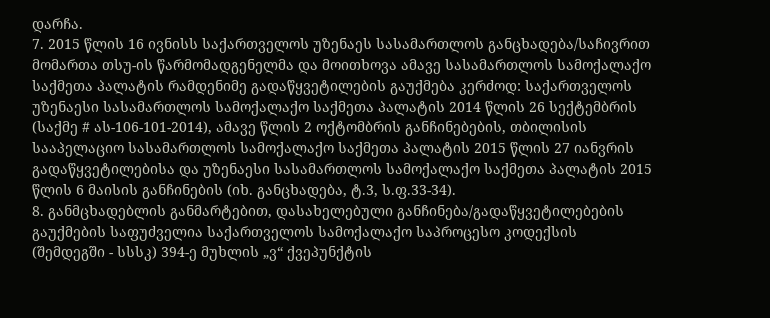დარჩა.
7. 2015 წლის 16 ივნისს საქართველოს უზენაეს სასამართლოს განცხადება/საჩივრით მომართა თსუ-ის წარმომადგენელმა და მოითხოვა ამავე სასამართლოს სამოქალაქო საქმეთა პალატის რამდენიმე გადაწყვეტილების გაუქმება კერძოდ: საქართველოს უზენაესი სასამართლოს სამოქალაქო საქმეთა პალატის 2014 წლის 26 სექტემბრის (საქმე # ას-106-101-2014), ამავე წლის 2 ოქტომბრის განჩინებების, თბილისის სააპელაციო სასამართლოს სამოქალაქო საქმეთა პალატის 2015 წლის 27 იანვრის გადაწყვეტილებისა და უზენაესი სასამართლოს სამოქალაქო საქმეთა პალატის 2015 წლის 6 მაისის განჩინების (იხ. განცხადება, ტ.3, ს.ფ.33-34).
8. განმცხადებლის განმარტებით, დასახელებული განჩინება/გადაწყვეტილებების გაუქმების საფუძველია საქართველოს სამოქალაქო საპროცესო კოდექსის (შემდეგში - სსსკ) 394-ე მუხლის „ვ“ ქვეპუნქტის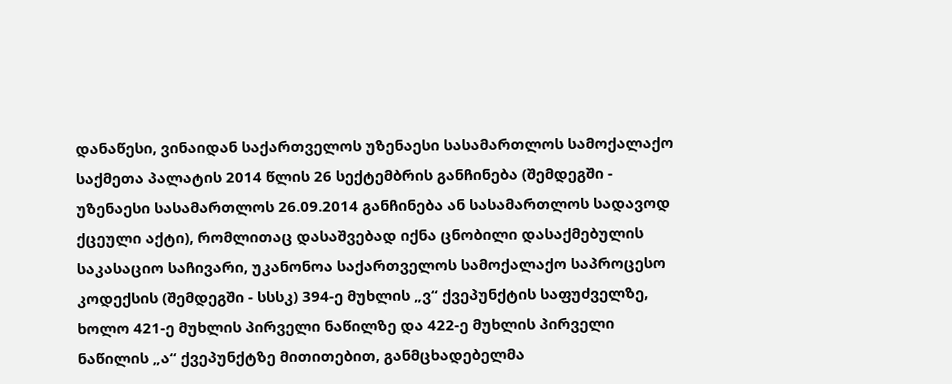დანაწესი, ვინაიდან საქართველოს უზენაესი სასამართლოს სამოქალაქო საქმეთა პალატის 2014 წლის 26 სექტემბრის განჩინება (შემდეგში - უზენაესი სასამართლოს 26.09.2014 განჩინება ან სასამართლოს სადავოდ ქცეული აქტი), რომლითაც დასაშვებად იქნა ცნობილი დასაქმებულის საკასაციო საჩივარი, უკანონოა საქართველოს სამოქალაქო საპროცესო კოდექსის (შემდეგში - სსსკ) 394-ე მუხლის „ვ“ ქვეპუნქტის საფუძველზე, ხოლო 421-ე მუხლის პირველი ნაწილზე და 422-ე მუხლის პირველი ნაწილის „ა“ ქვეპუნქტზე მითითებით, განმცხადებელმა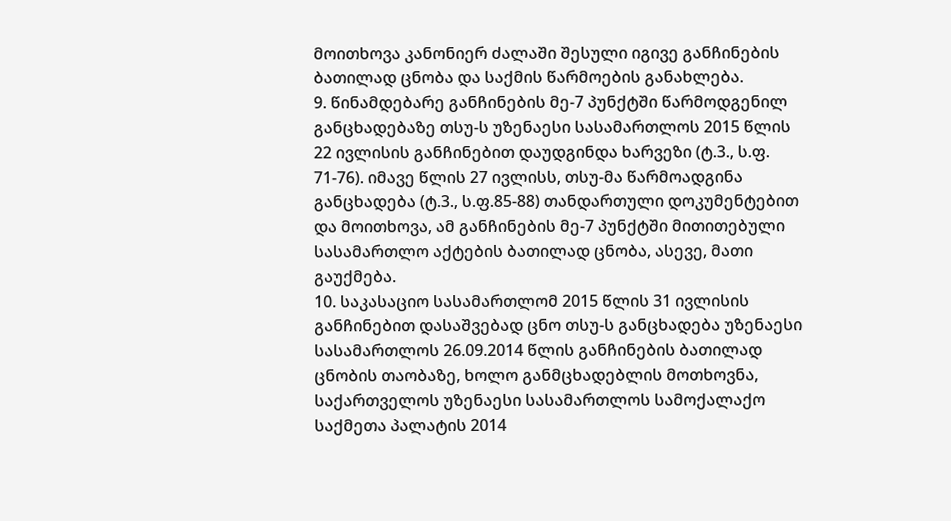მოითხოვა კანონიერ ძალაში შესული იგივე განჩინების ბათილად ცნობა და საქმის წარმოების განახლება.
9. წინამდებარე განჩინების მე-7 პუნქტში წარმოდგენილ განცხადებაზე თსუ-ს უზენაესი სასამართლოს 2015 წლის 22 ივლისის განჩინებით დაუდგინდა ხარვეზი (ტ.3., ს.ფ. 71-76). იმავე წლის 27 ივლისს, თსუ-მა წარმოადგინა განცხადება (ტ.3., ს.ფ.85-88) თანდართული დოკუმენტებით და მოითხოვა, ამ განჩინების მე-7 პუნქტში მითითებული სასამართლო აქტების ბათილად ცნობა, ასევე, მათი გაუქმება.
10. საკასაციო სასამართლომ 2015 წლის 31 ივლისის განჩინებით დასაშვებად ცნო თსუ-ს განცხადება უზენაესი სასამართლოს 26.09.2014 წლის განჩინების ბათილად ცნობის თაობაზე, ხოლო განმცხადებლის მოთხოვნა, საქართველოს უზენაესი სასამართლოს სამოქალაქო საქმეთა პალატის 2014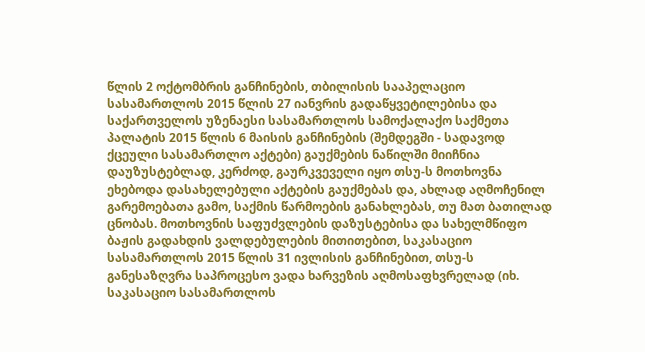წლის 2 ოქტომბრის განჩინების, თბილისის სააპელაციო სასამართლოს 2015 წლის 27 იანვრის გადაწყვეტილებისა და საქართველოს უზენაესი სასამართლოს სამოქალაქო საქმეთა პალატის 2015 წლის 6 მაისის განჩინების (შემდეგში - სადავოდ ქცეული სასამართლო აქტები) გაუქმების ნაწილში მიიჩნია დაუზუსტებლად, კერძოდ, გაურკვეველი იყო თსუ-ს მოთხოვნა ეხებოდა დასახელებული აქტების გაუქმებას და, ახლად აღმოჩენილ გარემოებათა გამო, საქმის წარმოების განახლებას, თუ მათ ბათილად ცნობას. მოთხოვნის საფუძვლების დაზუსტებისა და სახელმწიფო ბაჟის გადახდის ვალდებულების მითითებით, საკასაციო სასამართლოს 2015 წლის 31 ივლისის განჩინებით, თსუ-ს განესაზღვრა საპროცესო ვადა ხარვეზის აღმოსაფხვრელად (იხ. საკასაციო სასამართლოს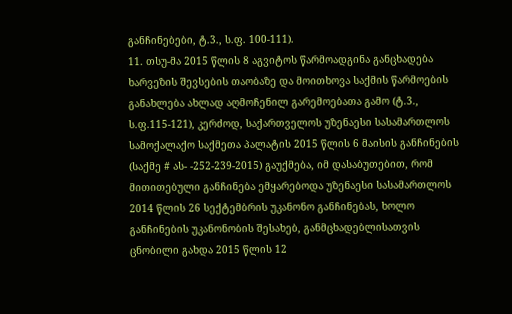განჩინებები, ტ.3., ს.ფ. 100-111).
11. თსუ-მა 2015 წლის 8 აგვიტოს წარმოადგინა განცხადება ხარვეზის შევსების თაობაზე და მოითხოვა საქმის წარმოების განახლება ახლად აღმოჩენილ გარემოებათა გამო (ტ.3., ს.ფ.115-121), კერძოდ, საქართველოს უზენაესი სასამართლოს სამოქალაქო საქმეთა პალატის 2015 წლის 6 მაისის განჩინების (საქმე # ას- -252-239-2015) გაუქმება, იმ დასაბუთებით, რომ მითითებული განჩინება ემყარებოდა უზენაესი სასამართლოს 2014 წლის 26 სექტემბრის უკანონო განჩინებას, ხოლო განჩინების უკანონობის შესახებ, განმცხადებლისათვის ცნობილი გახდა 2015 წლის 12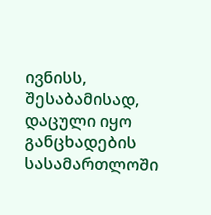ივნისს, შესაბამისად, დაცული იყო განცხადების სასამართლოში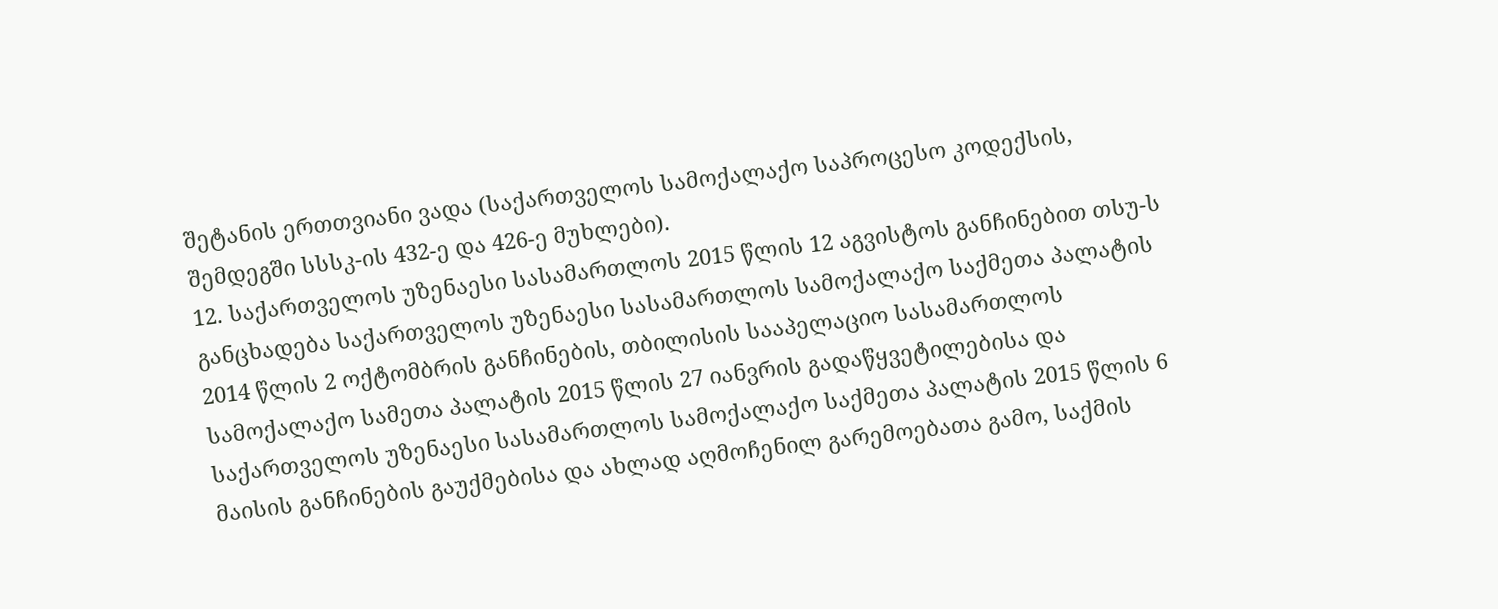შეტანის ერთთვიანი ვადა (საქართველოს სამოქალაქო საპროცესო კოდექსის, შემდეგში სსსკ-ის 432-ე და 426-ე მუხლები).
12. საქართველოს უზენაესი სასამართლოს 2015 წლის 12 აგვისტოს განჩინებით თსუ-ს განცხადება საქართველოს უზენაესი სასამართლოს სამოქალაქო საქმეთა პალატის 2014 წლის 2 ოქტომბრის განჩინების, თბილისის სააპელაციო სასამართლოს სამოქალაქო სამეთა პალატის 2015 წლის 27 იანვრის გადაწყვეტილებისა და საქართველოს უზენაესი სასამართლოს სამოქალაქო საქმეთა პალატის 2015 წლის 6 მაისის განჩინების გაუქმებისა და ახლად აღმოჩენილ გარემოებათა გამო, საქმის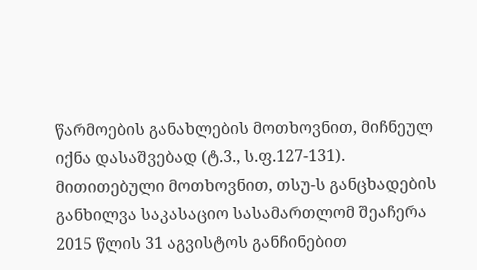წარმოების განახლების მოთხოვნით, მიჩნეულ იქნა დასაშვებად (ტ.3., ს.ფ.127-131). მითითებული მოთხოვნით, თსუ-ს განცხადების განხილვა საკასაციო სასამართლომ შეაჩერა 2015 წლის 31 აგვისტოს განჩინებით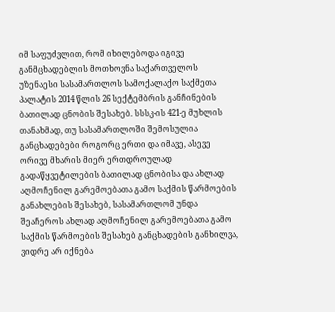იმ საფუძვლით, რომ იხილებოდა იგივე განმცხადებლის მოთხოვნა საქართველოს უზენაესი სასამართლოს სამოქალაქო საქმეთა პალატის 2014 წლის 26 სექტემბრის განჩინების ბათილად ცნობის შესახებ. სსსკ-ის 421-ე მუხლის თანახმად, თუ სასამართლოში შემოსულია განცხადებები როგორც ერთი და იმავე, ასევე ორივე მხარის მიერ ერთდროულად გადაწყვეტილების ბათილად ცნობისა და ახლად აღმოჩენილ გარემოებათა გამო საქმის წარმოების განახლების შესახებ, სასამართლომ უნდა შეაჩეროს ახლად აღმოჩენილ გარემოებათა გამო საქმის წარმოების შესახებ განცხადების განხილვა, ვიდრე არ იქნება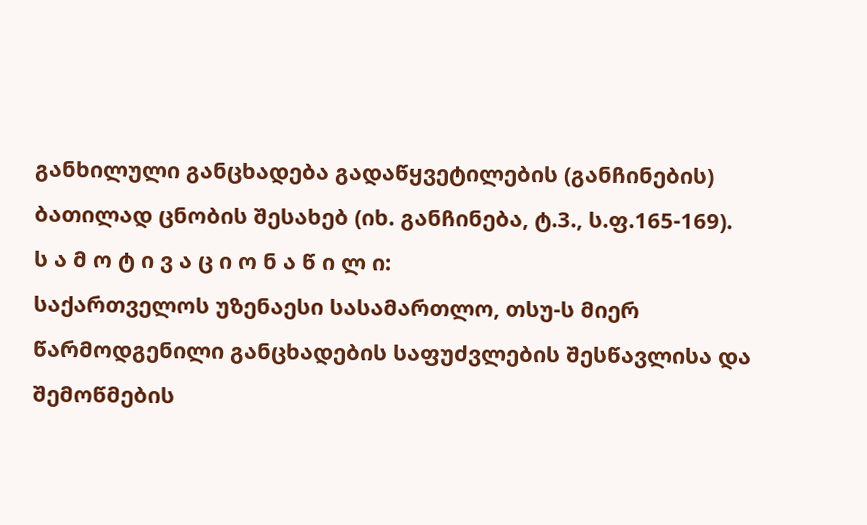განხილული განცხადება გადაწყვეტილების (განჩინების) ბათილად ცნობის შესახებ (იხ. განჩინება, ტ.3., ს.ფ.165-169).
ს ა მ ო ტ ი ვ ა ც ი ო ნ ა წ ი ლ ი:
საქართველოს უზენაესი სასამართლო, თსუ-ს მიერ წარმოდგენილი განცხადების საფუძვლების შესწავლისა და შემოწმების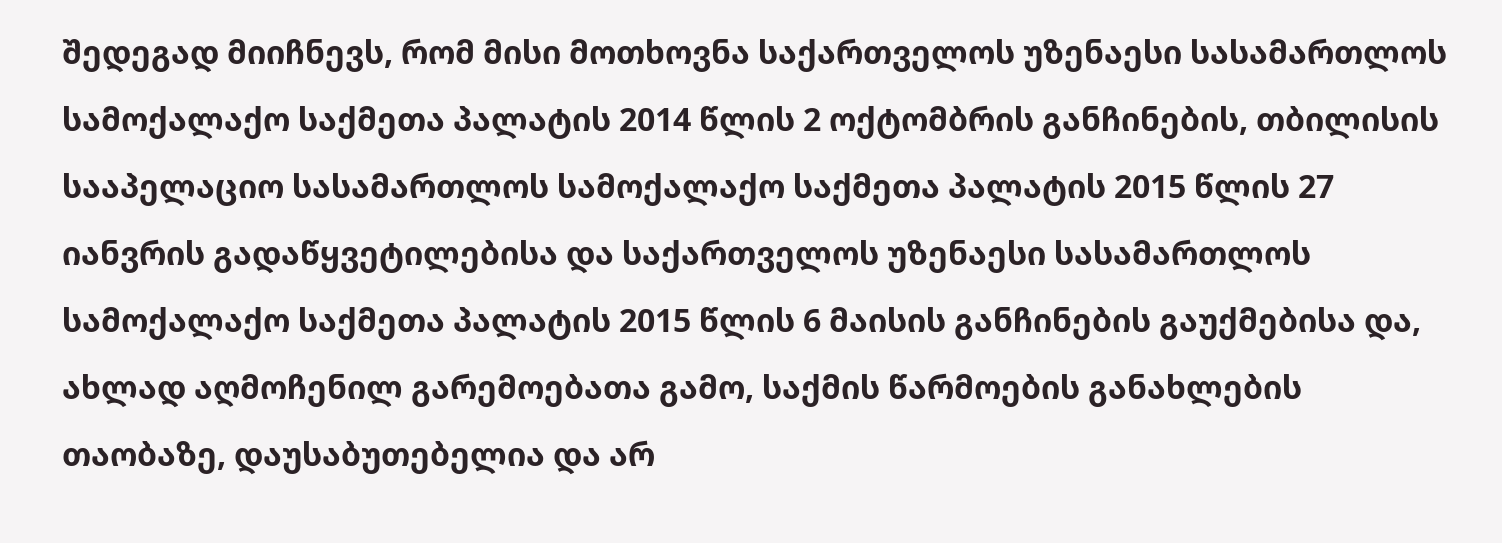შედეგად მიიჩნევს, რომ მისი მოთხოვნა საქართველოს უზენაესი სასამართლოს სამოქალაქო საქმეთა პალატის 2014 წლის 2 ოქტომბრის განჩინების, თბილისის სააპელაციო სასამართლოს სამოქალაქო საქმეთა პალატის 2015 წლის 27 იანვრის გადაწყვეტილებისა და საქართველოს უზენაესი სასამართლოს სამოქალაქო საქმეთა პალატის 2015 წლის 6 მაისის განჩინების გაუქმებისა და, ახლად აღმოჩენილ გარემოებათა გამო, საქმის წარმოების განახლების თაობაზე, დაუსაბუთებელია და არ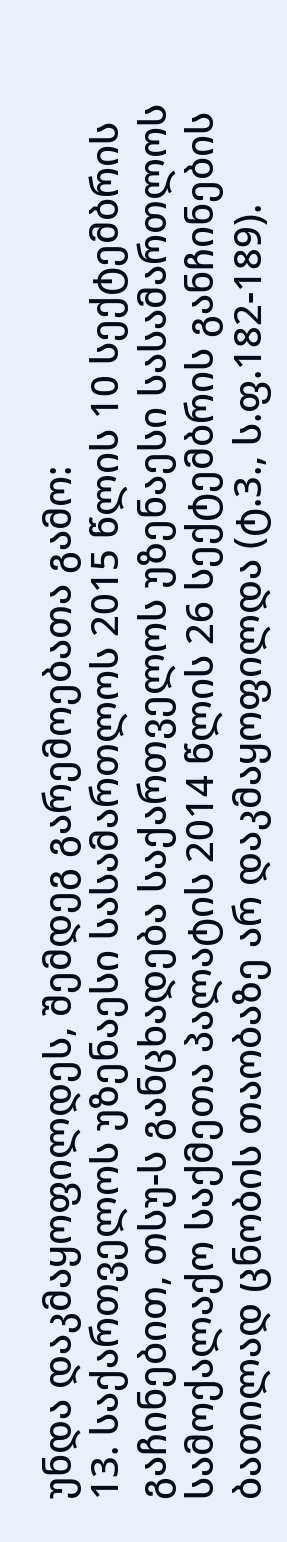უნდა დაკმაყოფილდეს, შემდეგ გარემოებათა გამო:
13. საქართველოს უზენაესი სასამართლოს 2015 წლის 10 სექტემბრის გაჩინებით, თსუ-ს განცხადება საქართველოს უზენაესი სასამართლოს სამოქალაქო საქმეთა პალატის 2014 წლის 26 სექტემბრის განჩინების ბათილად ცნობის თაობაზე არ დაკმაყოფილდა (ტ.3., ს.ფ.182-189).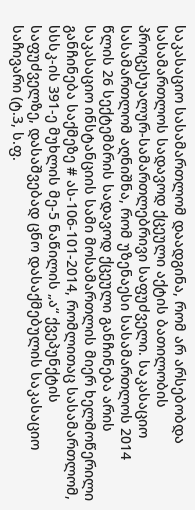საკასაციო სასამართლომ დაადგინა, რომ არ არსებობდა სასამართლოს სადავოდ ქცეული აქტის ბათილობის პროცესუალურ-სამართლებრივი საფუძველი. საკასაციო სასამართლომ აღნიშნა, რომ უზენაესი სასამართლოს 2014 წლის 26 სექტემბრის სადავოდ ქცეული განჩინება არის საკასაციო ინსტანციის სამი მოსამართლის მიერ ხელმოწერილი განჩინება საქმეზე # ას-106-101-2014, რომლითაც სასამართლომ, სსსკ-ის 391-ე მუხლის მე-5 ნაწილის „ა“ ქვეპუნქტის საფუძველზე, დასაშვებად ცნო დასაქმებულის საკასაციო საჩივარი (ტ.3, ს.ფ.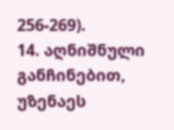256-269).
14. აღნიშნული განჩინებით, უზენაეს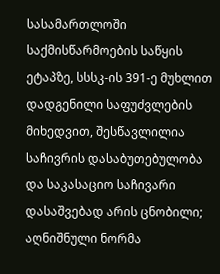სასამართლოში საქმისწარმოების საწყის ეტაპზე, სსსკ-ის 391-ე მუხლით დადგენილი საფუძვლების მიხედვით, შესწავლილია საჩივრის დასაბუთებულობა და საკასაციო საჩივარი დასაშვებად არის ცნობილი; აღნიშნული ნორმა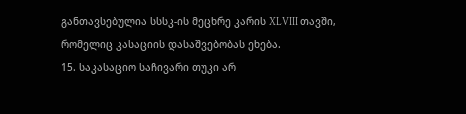განთავსებულია სსსკ-ის მეცხრე კარის XLVIII თავში, რომელიც კასაციის დასაშვებობას ეხება.
15. საკასაციო საჩივარი თუკი არ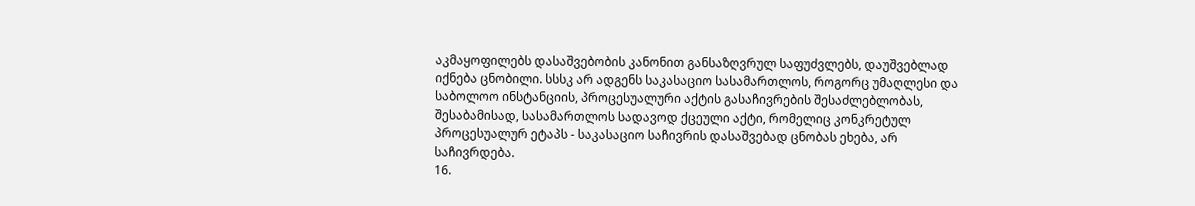აკმაყოფილებს დასაშვებობის კანონით განსაზღვრულ საფუძვლებს, დაუშვებლად იქნება ცნობილი. სსსკ არ ადგენს საკასაციო სასამართლოს, როგორც უმაღლესი და საბოლოო ინსტანციის, პროცესუალური აქტის გასაჩივრების შესაძლებლობას, შესაბამისად, სასამართლოს სადავოდ ქცეული აქტი, რომელიც კონკრეტულ პროცესუალურ ეტაპს - საკასაციო საჩივრის დასაშვებად ცნობას ეხება, არ საჩივრდება.
16.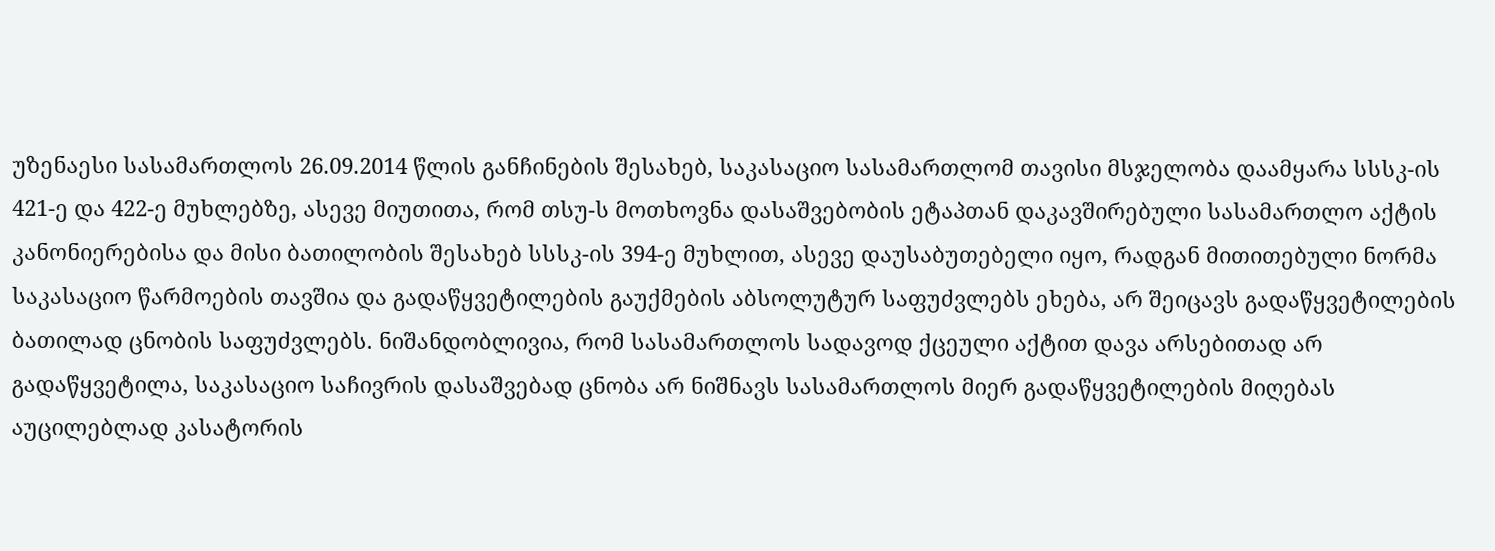უზენაესი სასამართლოს 26.09.2014 წლის განჩინების შესახებ, საკასაციო სასამართლომ თავისი მსჯელობა დაამყარა სსსკ-ის 421-ე და 422-ე მუხლებზე, ასევე მიუთითა, რომ თსუ-ს მოთხოვნა დასაშვებობის ეტაპთან დაკავშირებული სასამართლო აქტის კანონიერებისა და მისი ბათილობის შესახებ სსსკ-ის 394-ე მუხლით, ასევე დაუსაბუთებელი იყო, რადგან მითითებული ნორმა საკასაციო წარმოების თავშია და გადაწყვეტილების გაუქმების აბსოლუტურ საფუძვლებს ეხება, არ შეიცავს გადაწყვეტილების ბათილად ცნობის საფუძვლებს. ნიშანდობლივია, რომ სასამართლოს სადავოდ ქცეული აქტით დავა არსებითად არ გადაწყვეტილა, საკასაციო საჩივრის დასაშვებად ცნობა არ ნიშნავს სასამართლოს მიერ გადაწყვეტილების მიღებას აუცილებლად კასატორის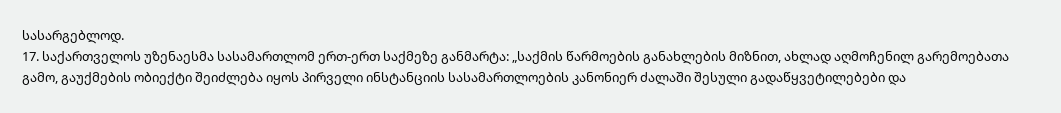სასარგებლოდ.
17. საქართველოს უზენაესმა სასამართლომ ერთ-ერთ საქმეზე განმარტა: „საქმის წარმოების განახლების მიზნით, ახლად აღმოჩენილ გარემოებათა გამო, გაუქმების ობიექტი შეიძლება იყოს პირველი ინსტანციის სასამართლოების კანონიერ ძალაში შესული გადაწყვეტილებები და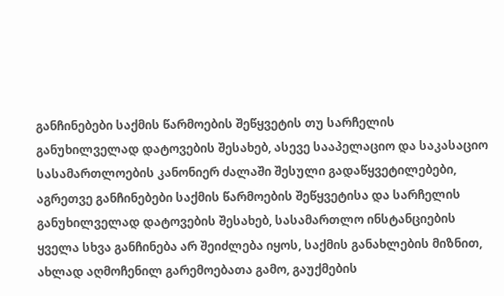განჩინებები საქმის წარმოების შეწყვეტის თუ სარჩელის განუხილველად დატოვების შესახებ, ასევე სააპელაციო და საკასაციო სასამართლოების კანონიერ ძალაში შესული გადაწყვეტილებები, აგრეთვე განჩინებები საქმის წარმოების შეწყვეტისა და სარჩელის განუხილველად დატოვების შესახებ, სასამართლო ინსტანციების ყველა სხვა განჩინება არ შეიძლება იყოს, საქმის განახლების მიზნით, ახლად აღმოჩენილ გარემოებათა გამო, გაუქმების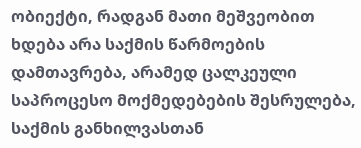ობიექტი, რადგან მათი მეშვეობით ხდება არა საქმის წარმოების დამთავრება, არამედ ცალკეული საპროცესო მოქმედებების შესრულება, საქმის განხილვასთან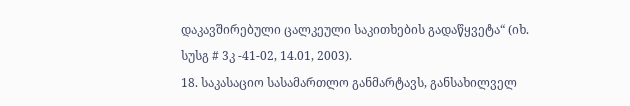დაკავშირებული ცალკეული საკითხების გადაწყვეტა“ (იხ. სუსგ # 3კ -41-02, 14.01, 2003).
18. საკასაციო სასამართლო განმარტავს, განსახილველ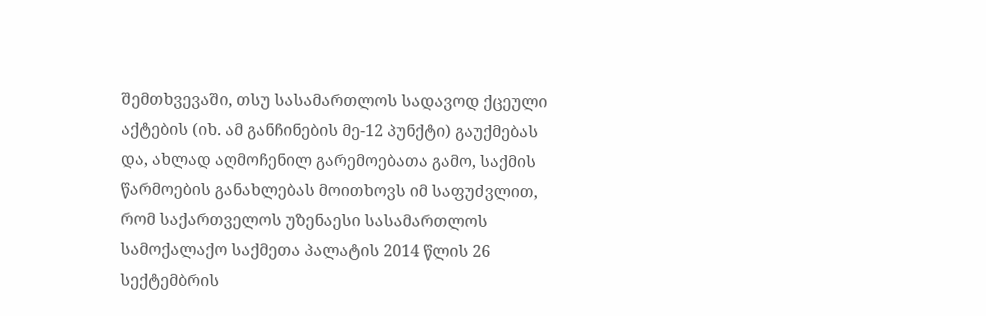შემთხვევაში, თსუ სასამართლოს სადავოდ ქცეული აქტების (იხ. ამ განჩინების მე-12 პუნქტი) გაუქმებას და, ახლად აღმოჩენილ გარემოებათა გამო, საქმის წარმოების განახლებას მოითხოვს იმ საფუძვლით, რომ საქართველოს უზენაესი სასამართლოს სამოქალაქო საქმეთა პალატის 2014 წლის 26 სექტემბრის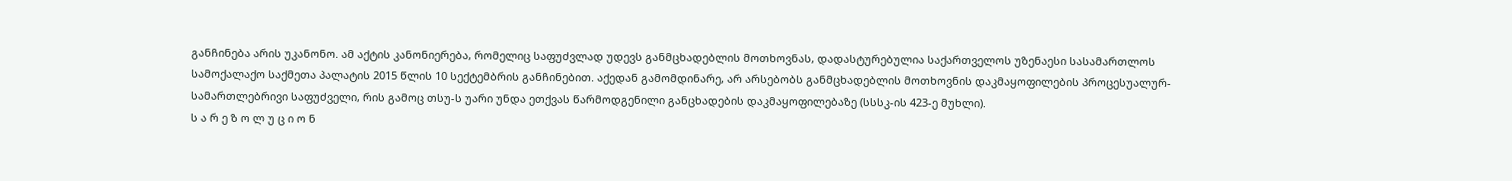განჩინება არის უკანონო. ამ აქტის კანონიერება, რომელიც საფუძვლად უდევს განმცხადებლის მოთხოვნას, დადასტურებულია საქართველოს უზენაესი სასამართლოს სამოქალაქო საქმეთა პალატის 2015 წლის 10 სექტემბრის განჩინებით. აქედან გამომდინარე, არ არსებობს განმცხადებლის მოთხოვნის დაკმაყოფილების პროცესუალურ-სამართლებრივი საფუძველი, რის გამოც თსუ-ს უარი უნდა ეთქვას წარმოდგენილი განცხადების დაკმაყოფილებაზე (სსსკ-ის 423-ე მუხლი).
ს ა რ ე ზ ო ლ უ ც ი ო ნ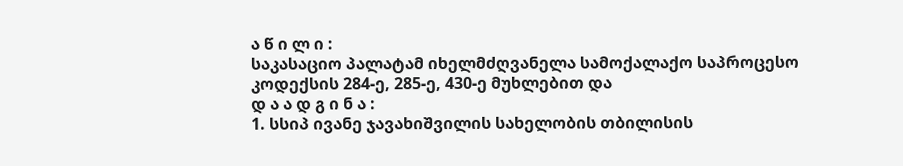ა წ ი ლ ი :
საკასაციო პალატამ იხელმძღვანელა სამოქალაქო საპროცესო კოდექსის 284-ე, 285-ე, 430-ე მუხლებით და
დ ა ა დ გ ი ნ ა :
1. სსიპ ივანე ჯავახიშვილის სახელობის თბილისის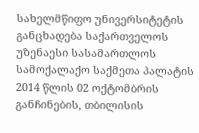სახელმწიფო უნივერსიტეტის განცხადება საქართველოს უზენაესი სასამართლოს სამოქალაქო საქმეთა პალატის 2014 წლის 02 ოქტომბრის განჩინების, თბილისის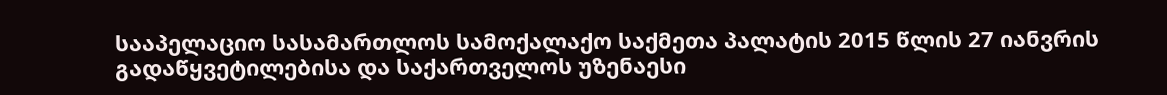სააპელაციო სასამართლოს სამოქალაქო საქმეთა პალატის 2015 წლის 27 იანვრის გადაწყვეტილებისა და საქართველოს უზენაესი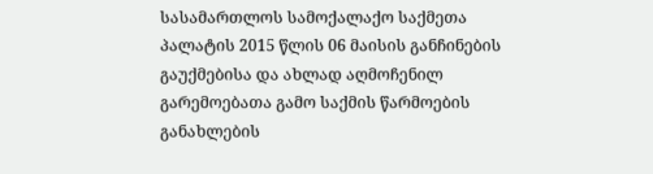სასამართლოს სამოქალაქო საქმეთა პალატის 2015 წლის 06 მაისის განჩინების გაუქმებისა და ახლად აღმოჩენილ გარემოებათა გამო საქმის წარმოების განახლების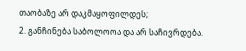თაობაზე არ დაკმაყოფილდეს;
2. განჩინება საბოლოოა და არ საჩივრდება.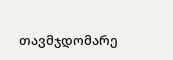თავმჯდომარე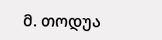მ. თოდუა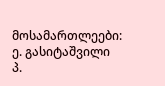მოსამართლეები: ე. გასიტაშვილი
პ.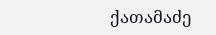ქათამაძე